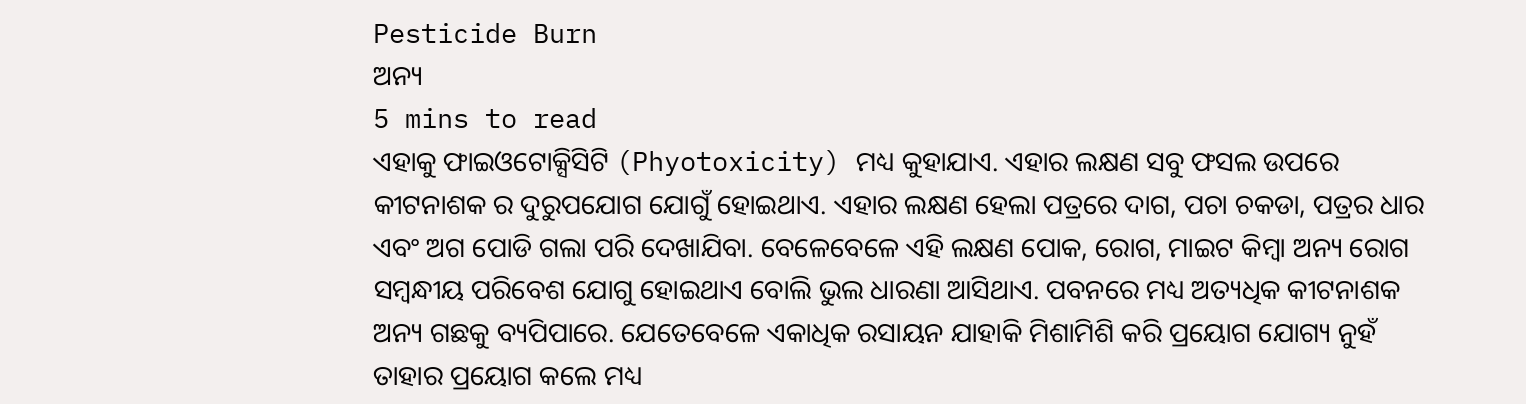Pesticide Burn
ଅନ୍ୟ
5 mins to read
ଏହାକୁ ଫାଇଓଟୋକ୍ସିସିଟି (Phyotoxicity) ମଧ୍ୟ କୁହାଯାଏ. ଏହାର ଲକ୍ଷଣ ସବୁ ଫସଲ ଉପରେ କୀଟନାଶକ ର ଦୁରୁପଯୋଗ ଯୋଗୁଁ ହୋଇଥାଏ. ଏହାର ଲକ୍ଷଣ ହେଲା ପତ୍ରରେ ଦାଗ, ପଚା ଚକଡା, ପତ୍ରର ଧାର ଏବଂ ଅଗ ପୋଡି ଗଲା ପରି ଦେଖାଯିବା. ବେଳେବେଳେ ଏହି ଲକ୍ଷଣ ପୋକ, ରୋଗ, ମାଇଟ କିମ୍ବା ଅନ୍ୟ ରୋଗ ସମ୍ବନ୍ଧୀୟ ପରିବେଶ ଯୋଗୁ ହୋଇଥାଏ ବୋଲି ଭୁଲ ଧାରଣା ଆସିଥାଏ. ପବନରେ ମଧ୍ୟ ଅତ୍ୟଧିକ କୀଟନାଶକ ଅନ୍ୟ ଗଛକୁ ବ୍ୟପିପାରେ. ଯେତେବେଳେ ଏକାଧିକ ରସାୟନ ଯାହାକି ମିଶାମିଶି କରି ପ୍ରୟୋଗ ଯୋଗ୍ୟ ନୁହଁ ତାହାର ପ୍ରୟୋଗ କଲେ ମଧ୍ୟ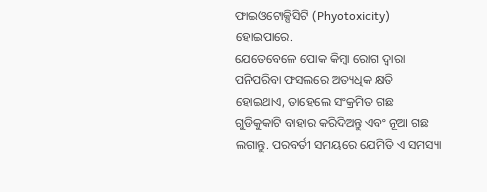ଫାଇଓଟୋକ୍ସିସିଟି (Phyotoxicity) ହୋଇପାରେ.
ଯେତେବେଳେ ପୋକ କିମ୍ବା ରୋଗ ଦ୍ୱାରା ପନିପରିବା ଫସଲରେ ଅତ୍ୟଧିକ କ୍ଷତି ହୋଇଥାଏ, ତାହେଲେ ସଂକ୍ରମିତ ଗଛ ଗୁଡିକୁକାଟି ବାହାର କରିଦିଅନ୍ତୁ ଏବଂ ନୂଆ ଗଛ ଲଗାନ୍ତୁ. ପରବର୍ତୀ ସମୟରେ ଯେମିତି ଏ ସମସ୍ୟା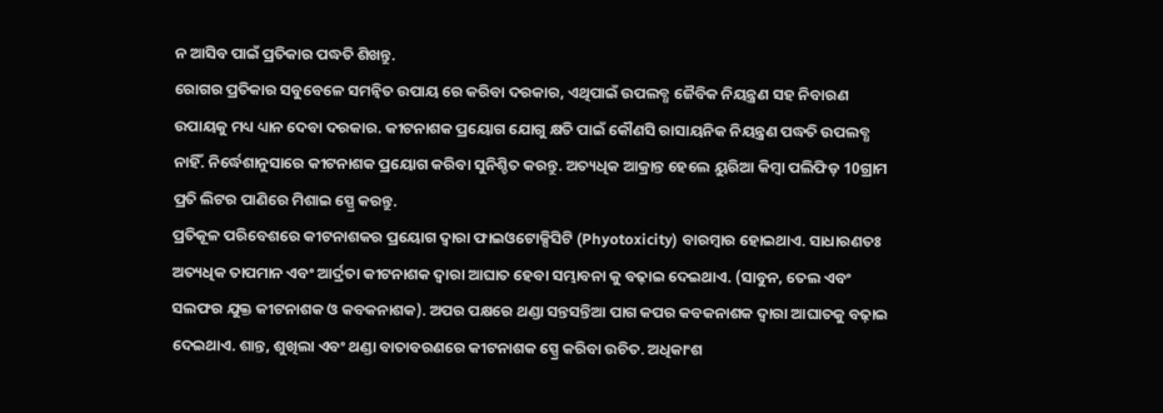ନ ଆସିବ ପାଇଁ ପ୍ରତିକାର ପଦ୍ଧତି ଶିଖନ୍ତୁ.
ରୋଗର ପ୍ରତିକାର ସବୁବେଳେ ସମନ୍ବିତ ଉପାୟ ରେ କରିବା ଦରକାର, ଏଥିପାଇଁ ଉପଲବ୍ଧ ଜୈବିକ ନିୟନ୍ତ୍ରଣ ସହ ନିବାରଣ ଉପାୟକୁ ମଧ୍ୟ ଧ୍ୟାନ ଦେବା ଦରକାର. କୀଟନାଶକ ପ୍ରୟୋଗ ଯୋଗୁ କ୍ଷତି ପାଇଁ କୌଣସି ରାସାୟନିକ ନିୟନ୍ତ୍ରଣ ପଦ୍ଧତି ଉପଲବ୍ଧ ନାହିଁ. ନିର୍ଦ୍ଧେଶାନୁସାରେ କୀଟନାଶକ ପ୍ରୟୋଗ କରିବା ସୁନିଶ୍ଚିତ କରନ୍ତୁ. ଅତ୍ୟଧିକ ଆକ୍ରାନ୍ତ ହେଲେ ୟୁରିଆ କିମ୍ବା ପଲିଫିଡ଼ 10ଗ୍ରାମ ପ୍ରତି ଲିଟର ପାଣିରେ ମିଶାଇ ସ୍ପ୍ରେ କରନ୍ତୁ.
ପ୍ରତିକୂଳ ପରିବେଶରେ କୀଟନାଶକର ପ୍ରୟୋଗ ଦ୍ୱାରା ଫାଇଓଟୋକ୍ସିସିଟି (Phyotoxicity) ବାରମ୍ବାର ହୋଇଥାଏ. ସାଧାରଣତଃ ଅତ୍ୟଧିକ ତାପମାନ ଏବଂ ଆର୍ଦ୍ରତା କୀଟନାଶକ ଦ୍ୱାରା ଆଘାତ ହେବା ସମ୍ଭାବନା କୁ ବଢ଼ାଇ ଦେଇଥାଏ. (ସାବୁନ, ତେଲ ଏବଂ ସଲଫର ଯୁକ୍ତ କୀଟନାଶକ ଓ କବକନାଶକ). ଅପର ପକ୍ଷରେ ଥଣ୍ଡା ସନ୍ତସନ୍ତିଆ ପାଗ କପର କବକନାଶକ ଦ୍ୱାରା ଆଘାତକୁ ବଢ଼ାଇ ଦେଇଥାଏ. ଶାନ୍ତ, ଶୁଖିଲା ଏବଂ ଥଣ୍ଡା ବାତାବରଣରେ କୀଟନାଶକ ସ୍ପ୍ରେ କରିବା ଉଚିତ. ଅଧିକାଂଶ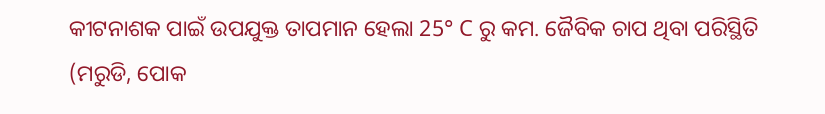କୀଟନାଶକ ପାଇଁ ଉପଯୁକ୍ତ ତାପମାନ ହେଲା 25° C ରୁ କମ. ଜୈବିକ ଚାପ ଥିବା ପରିସ୍ଥିତି (ମରୁଡି, ପୋକ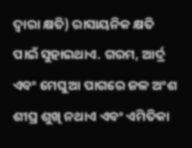ଦ୍ୱାରା କ୍ଷତି) ରାସାୟନିକ କ୍ଷତି ପାଇଁ ସୁହାଇଥାଏ. ଗରମ, ଆର୍ଦ୍ର ଏବଂ ମେଘୁଆ ପାଗରେ ଜଳ ଅଂଶ ଶୀଘ୍ର ଶୁଖି ନଥାଏ ଏବଂ ଏମିତିକା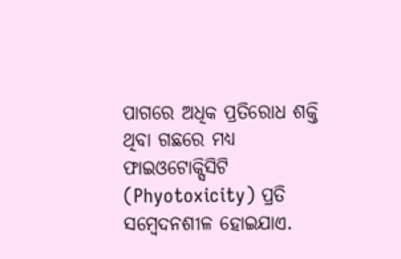ପାଗରେ ଅଧିକ ପ୍ରତିରୋଧ ଶକ୍ତି ଥିବା ଗଛରେ ମଧ୍ୟ ଫାଇଓଟୋକ୍ସିସିଟି (Phyotoxicity) ପ୍ରତି ସମ୍ବେଦନଶୀଳ ହୋଇଯାଏ.